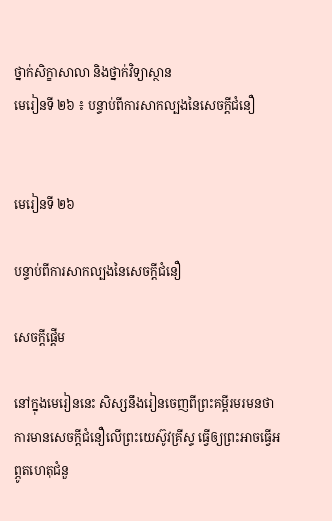ថ្នាក់សិក្ខាសាលា និងថ្នាក់វិទ្យាស្ថាន
មេរៀនទី ២៦ ៖ បន្ទាប់ពីការសាកល្បងនៃសេចក្តីជំនឿ


មេរៀនទី ២៦

បន្ទាប់ពីការសាកល្បងនៃសេចក្តីជំនឿ

សេចក្ដីផ្ដើម

នៅក្នុងមេរៀននេះ សិស្សនឹងរៀនចេញពីព្រះគម្ពីរមរមនថា ការមានសេចក្ដីជំនឿលើព្រះយេស៊ូវគ្រីស្ទ ធ្វើឲ្យព្រះអាចធ្វើអព្ភូតហេតុជំនួ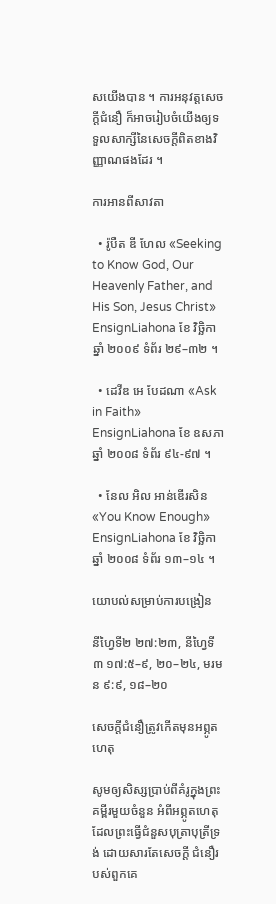សយើងបាន ។ ការអនុវត្តសេចក្ដីជំនឿ ក៏អាចរៀបចំយើងឲ្យទទួលសាក្សីនៃសេចក្ដីពិតខាងវិញ្ញាណផងដែរ ។

ការអានពីសាវតា

  • រ៉ូបឺត ឌី ហែល «Seeking to Know God, Our Heavenly Father, and His Son, Jesus Christ» EnsignLiahona ខែ វិច្ឆិកា ឆ្នាំ ២០០៩ ទំព័រ ២៩–៣២ ។

  • ដេវីឌ អេ បែដណា «Ask in Faith» EnsignLiahona ខែ ឧសភា ឆ្នាំ ២០០៨ ទំព័រ ៩៤-៩៧ ។

  • នែល អិល អាន់ឌើរសិន «You Know Enough» EnsignLiahona ខែ វិច្ឆិកា ឆ្នាំ ២០០៨ ទំព័រ ១៣–១៤ ។

យោបល់សម្រាប់ការបង្រៀន

នីហ្វៃទី២ ២៧:២៣, នីហ្វៃទី៣ ១៧:៥–៩, ២០–២៤, មរមន ៩:៩, ១៨–២០

សេចក្ដីជំនឿត្រូវកើតមុនអព្ភូតហេតុ

សូមឲ្យសិស្សប្រាប់ពីគំរូក្នុងព្រះគម្ពីរមួយចំនួន អំពីអព្ភូតហេតុដែលព្រះធ្វើជំនួសបុត្រាបុត្រីទ្រង់ ដោយសារតែសេចក្ដី ជំនឿរបស់ពួកគេ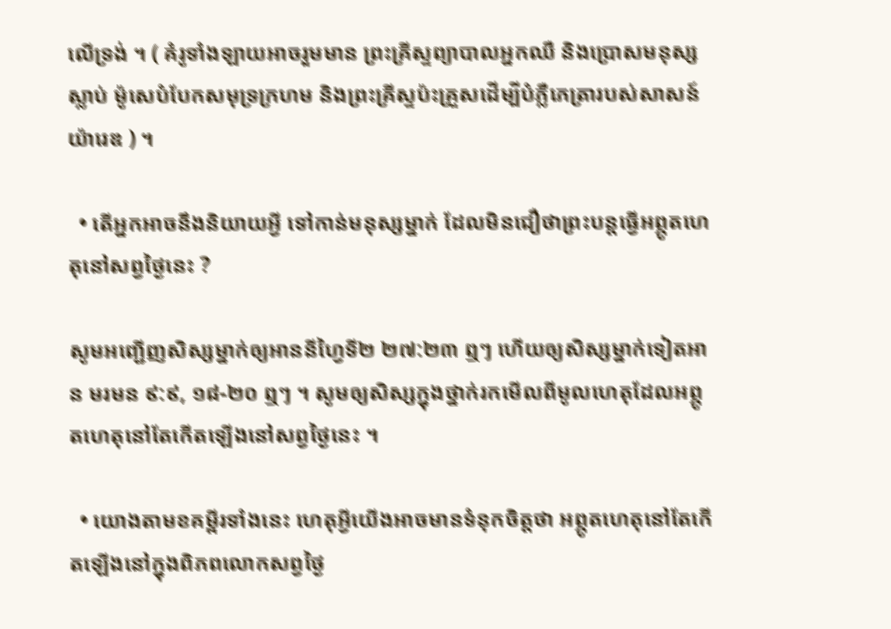លើទ្រង់ ។ ( គំរូទាំងឡាយអាចរួមមាន ព្រះគ្រីស្ទព្យាបាលអ្នកឈឺ និងប្រោសមនុស្សស្លាប់ ម៉ូសេបំបែកសមុទ្រក្រហម និងព្រះគ្រីស្ទប៉ះគ្រួសដើម្បីបំភ្លឺភេត្រារបស់សាសន៍យ៉ារេឌ ) ។

  • តើអ្នកអាចនឹងនិយាយអ្វី ទៅកាន់មនុស្សម្នាក់ ដែលមិនជឿថាព្រះបន្តធ្វើអព្ភូតហេតុនៅសព្វថ្ងៃនេះ ?

សូមអញ្ជើញសិស្សម្នាក់ឲ្យអាននីហ្វៃទី២ ២៧:២៣ ឮៗ ហើយឲ្យសិស្សម្នាក់ទៀតអាន មរមន ៩:៩, ១៨-២០ ឮៗ ។ សូមឲ្យសិស្សក្នុងថ្នាក់រកមើលពីមូលហេតុដែលអព្ភូតហេតុនៅតែកើតឡើងនៅសព្វថ្ងៃនេះ ។

  • យោងតាមខគម្ពីរទាំងនេះ ហេតុអ្វីយើងអាចមានទំនុកចិត្តថា អព្ភូតហេតុនៅតែកើតឡើងនៅក្នុងពិភពលោកសព្វថ្ងៃ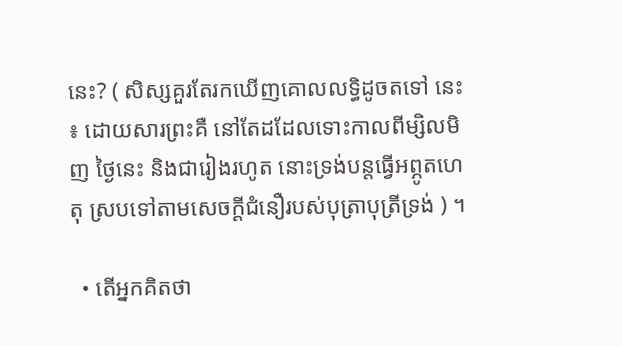នេះ? ( សិស្សគួរតែរកឃើញគោលលទ្ធិដូចតទៅ នេះ ៖ ដោយសារព្រះគឺ នៅតែដដែលទោះកាលពីម្សិលមិញ ថ្ងៃនេះ និងជារៀងរហូត នោះទ្រង់បន្តធ្វើអព្ភូតហេតុ ស្របទៅតាមសេចក្ដីជំនឿរបស់បុត្រាបុត្រីទ្រង់ ) ។

  • តើអ្នកគិតថា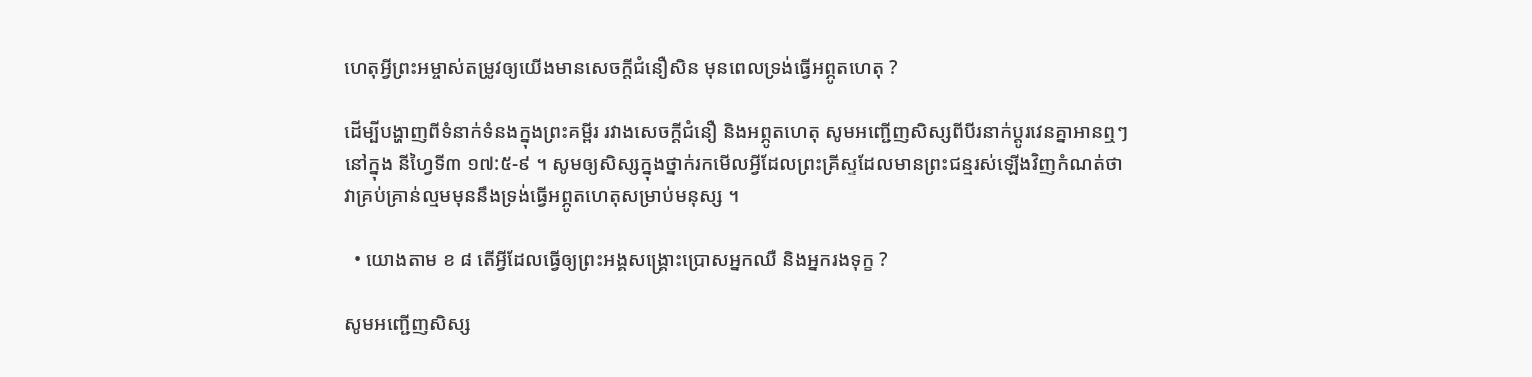ហេតុអ្វីព្រះអម្ចាស់តម្រូវឲ្យយើងមានសេចក្ដីជំនឿសិន មុនពេលទ្រង់ធ្វើអព្ភូតហេតុ ?

ដើម្បីបង្ហាញពីទំនាក់ទំនងក្នុងព្រះគម្ពីរ រវាងសេចក្ដីជំនឿ និងអព្ភូតហេតុ សូមអញ្ជើញសិស្សពីបីរនាក់ប្ដូរវេនគ្នាអានឮៗនៅក្នុង នីហ្វៃទី៣ ១៧:៥-៩ ។ សូមឲ្យសិស្សក្នុងថ្នាក់រកមើលអ្វីដែលព្រះគ្រីស្ទដែលមានព្រះជន្មរស់ឡើងវិញកំណត់ថា វាគ្រប់គ្រាន់ល្មមមុននឹងទ្រង់ធ្វើអព្ភូតហេតុសម្រាប់មនុស្ស ។

  • យោងតាម ខ ៨ តើអ្វីដែលធ្វើឲ្យព្រះអង្គសង្គ្រោះប្រោសអ្នកឈឺ និងអ្នករងទុក្ខ ?

សូមអញ្ជើញសិស្ស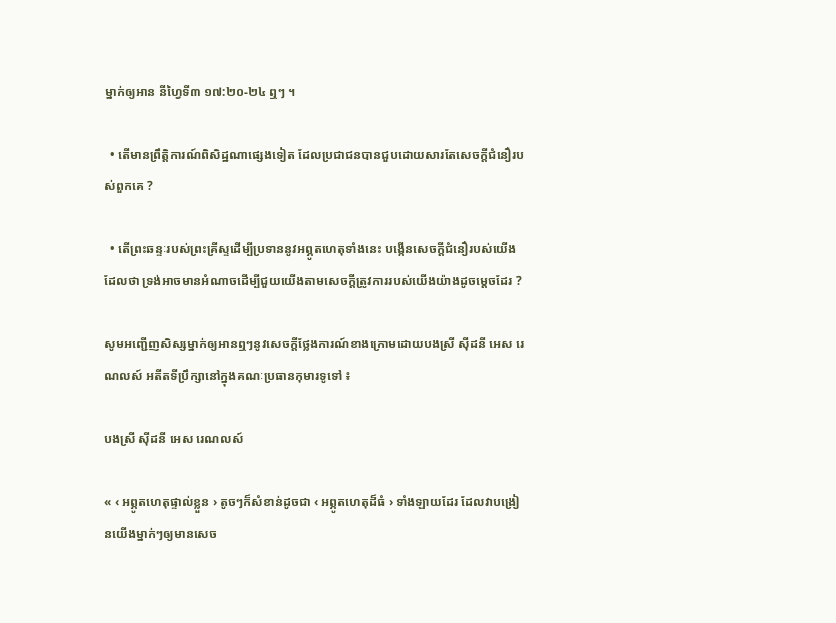ម្នាក់ឲ្យអាន នីហ្វៃទី៣ ១៧:២០-២៤ ឮៗ ។

  • តើមានព្រឹត្តិការណ៍ពិសិដ្ឋណាផ្សេងទៀត ដែលប្រជាជនបានជួបដោយសារតែសេចក្ដីជំនឿរបស់ពួកគេ ?

  • តើព្រះឆន្ទៈរបស់ព្រះគ្រីស្ទដើម្បីប្រទាននូវអព្ភូតហេតុទាំងនេះ បង្កើនសេចក្ដីជំនឿរបស់យើងដែលថា ទ្រង់អាចមានអំណាចដើម្បីជួយយើងតាមសេចក្ដីត្រូវការរបស់យើងយ៉ាងដូចម្ដេចដែរ ?

សូមអញ្ជើញសិស្សម្នាក់ឲ្យអានឮៗនូវសេចក្ដីថ្លែងការណ៍ខាងក្រោមដោយបងស្រី ស៊ីដនី អេស រេណលស៍ អតីតទីប្រឹក្សានៅក្នុងគណៈប្រធានកុមារទូទៅ ៖

បងស្រី ស៊ីដនី អេស រេណលស៍

« ‹ អព្ភូតហេតុផ្ទាល់ខ្លួន › តូចៗក៏សំខាន់ដូចជា ‹ អព្ភូតហេតុដ៏ធំ › ទាំងឡាយដែរ ដែលវាបង្រៀនយើងម្នាក់ៗឲ្យមានសេច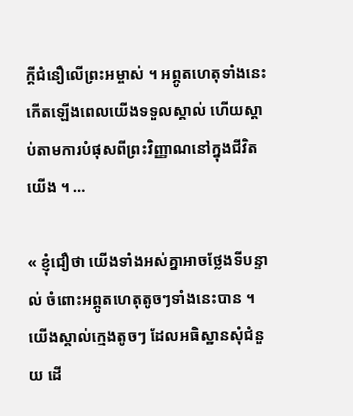ក្ដីជំនឿលើព្រះអម្ចាស់ ។ អព្ភូតហេតុទាំងនេះកើតឡើងពេលយើងទទួលស្គាល់ ហើយស្ដាប់តាមការបំផុសពីព្រះវិញ្ញាណនៅក្នុងជីវិតយើង ។ …

« ខ្ញុំជឿថា យើងទាំងអស់គ្នាអាចថ្លែងទីបន្ទាល់ ចំពោះអព្ភូតហេតុតូចៗទាំងនេះបាន ។ យើងស្គាល់ក្មេងតូចៗ ដែលអធិស្ឋានសុំជំនួយ ដើ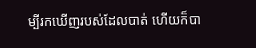ម្បីរកឃើញរបស់ដែលបាត់ ហើយក៏បា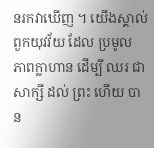នរកវាឃើញ ។ យើងស្គាល់ពួកយុវវ័យ ដែល ប្រមូល ភាពក្លាហាន ដើម្បី ឈរ ជា សាក្សី ដល់ ព្រះ ហើយ បាន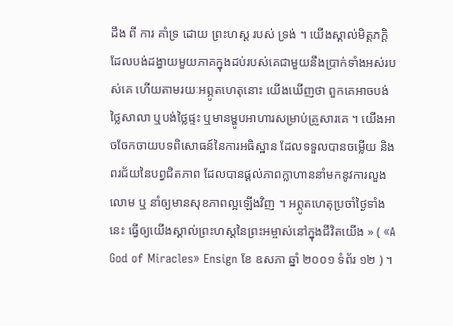ដឹង ពី ការ គាំទ្រ ដោយ ព្រះហស្ដ របស់ ទ្រង់ ។ យើងស្គាល់មិត្តភក្ដិដែលបង់ដង្វាយមួយភាគក្នុងដប់របស់គេជាមួយនឹងប្រាក់ទាំងអស់របស់គេ ហើយតាមរយៈអព្ភូតហេតុនោះ យើងឃើញថា ពួកគេអាចបង់ថ្លៃសាលា ឬបង់ថ្លៃផ្ទះ ឬមានម្ហូបអាហារសម្រាប់គ្រួសារគេ ។ យើងអាចចែកចាយបទពិសោធន៍នៃការអធិស្ឋាន ដែលទទួលបានចម្លើយ និង ពរជ័យនៃបព្វជិតភាព ដែលបានផ្ដល់ភាពក្លាហាននាំមកនូវការលួងលោម ឬ នាំឲ្យមានសុខភាពល្អឡើងវិញ ។ អព្ភូតហេតុប្រចាំថ្ងៃទាំងនេះ ធ្វើឲ្យយើងស្គាល់ព្រះហស្ដនៃព្រះអម្ចាស់នៅក្នុងជីវិតយើង » ( «A God of Miracles» Ensign ខែ ឧសភា ឆ្នាំ ២០០១ ទំព័រ ១២ ) ។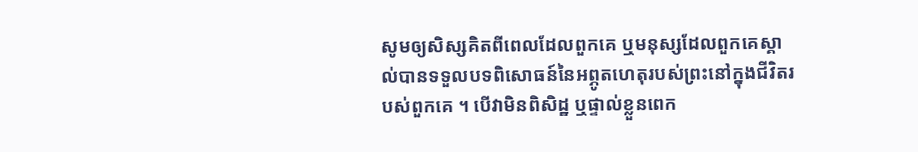សូមឲ្យសិស្សគិតពីពេលដែលពួកគេ ឬមនុស្សដែលពួកគេស្គាល់បានទទួលបទពិសោធន៍នៃអព្ភូតហេតុរបស់ព្រះនៅក្នុងជីវិតរបស់ពួកគេ ។ បើវាមិនពិសិដ្ឋ ឬផ្ទាល់ខ្លួនពេក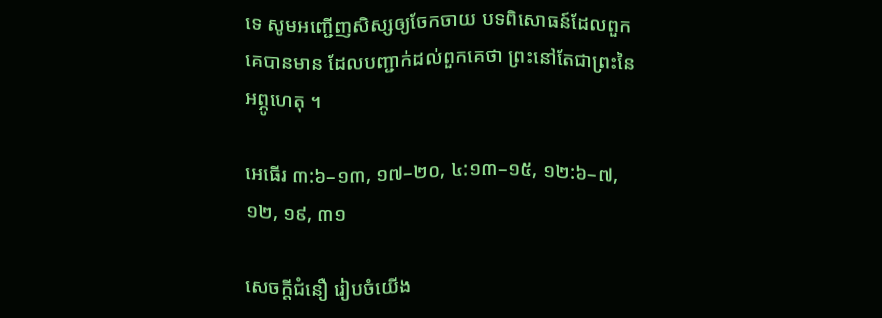ទេ សូមអញ្ជើញសិស្សឲ្យចែកចាយ បទពិសោធន៍ដែលពួកគេបានមាន ដែលបញ្ជាក់ដល់ពួកគេថា ព្រះនៅតែជាព្រះនៃអព្ភូហេតុ ។

អេធើរ ៣:៦–១៣, ១៧–២០, ៤:១៣–១៥, ១២:៦–៧, ១២, ១៩, ៣១

សេចក្ដីជំនឿ រៀបចំយើង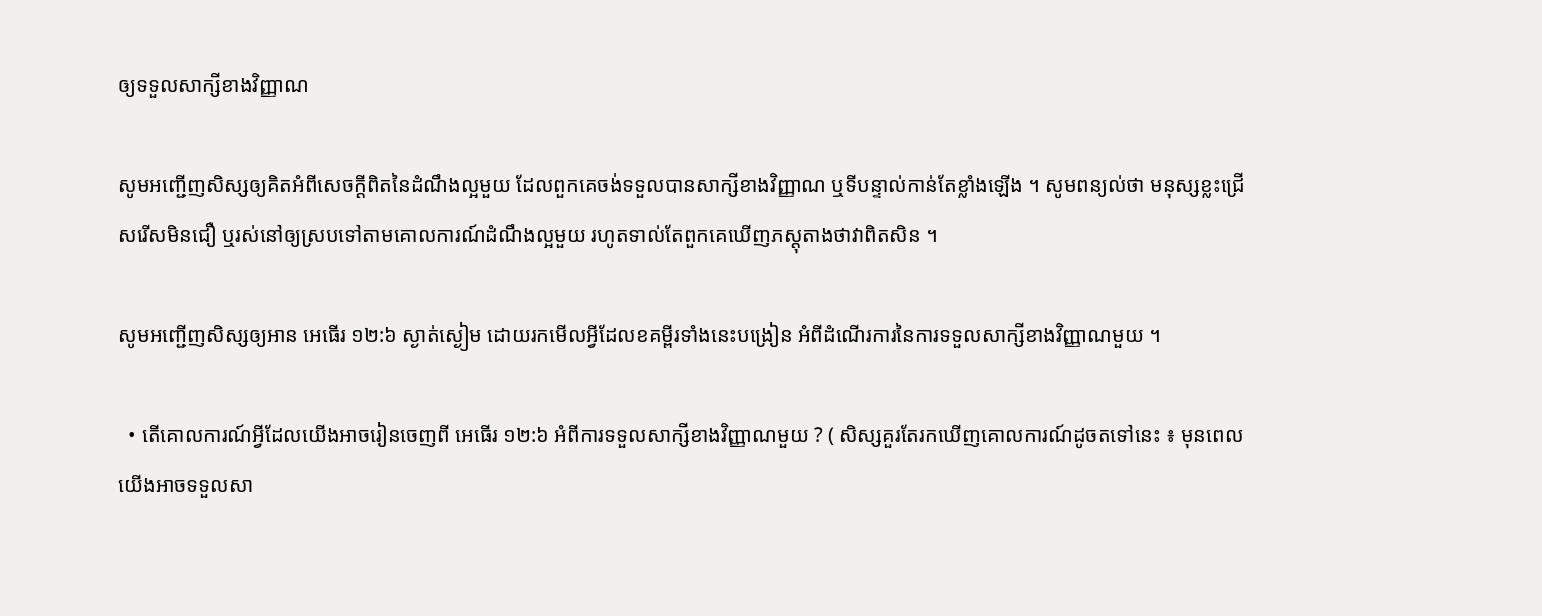ឲ្យទទួលសាក្សីខាងវិញ្ញាណ

សូមអញ្ជើញសិស្សឲ្យគិតអំពីសេចក្ដីពិតនៃដំណឹងល្អមួយ ដែលពួកគេចង់ទទួលបានសាក្សីខាងវិញ្ញាណ ឬទីបន្ទាល់កាន់តែខ្លាំងឡើង ។ សូមពន្យល់ថា មនុស្សខ្លះជ្រើសរើសមិនជឿ ឬរស់នៅឲ្យស្របទៅតាមគោលការណ៍ដំណឹងល្អមួយ រហូតទាល់តែពួកគេឃើញភស្ដុតាងថាវាពិតសិន ។

សូមអញ្ជើញសិស្សឲ្យអាន អេធើរ ១២:៦ ស្ងាត់ស្ងៀម ដោយរកមើលអ្វីដែលខគម្ពីរទាំងនេះបង្រៀន អំពីដំណើរការនៃការទទួលសាក្សីខាងវិញ្ញាណមួយ ។

  • តើគោលការណ៍អ្វីដែលយើងអាចរៀនចេញពី អេធើរ ១២:៦ អំពីការទទួលសាក្សីខាងវិញ្ញាណមួយ ? ( សិស្សគួរតែរកឃើញគោលការណ៍ដូចតទៅនេះ ៖ មុនពេលយើងអាចទទួលសា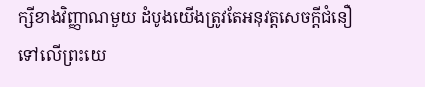ក្សីខាងវិញ្ញាណមួយ ដំបូងយើងត្រូវតែអនុវត្តសេចក្ដីជំនឿទៅលើព្រះយេ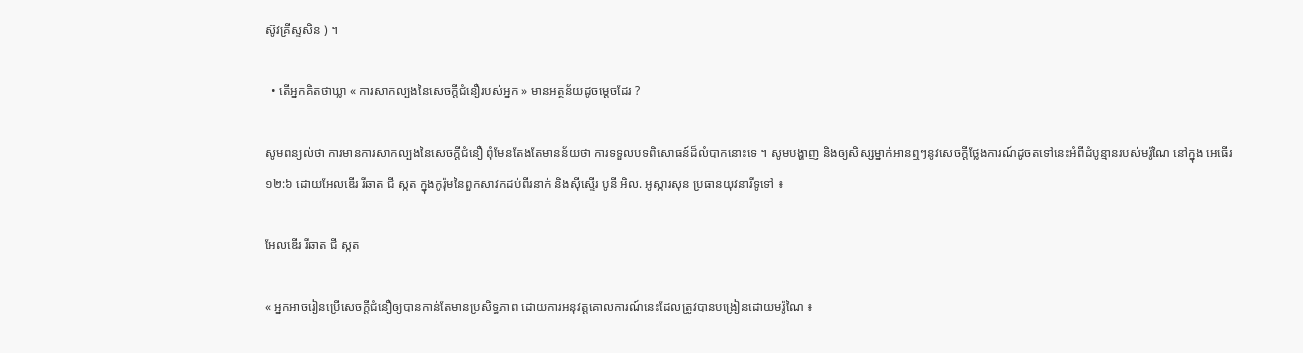ស៊ូវគ្រីស្ទសិន ) ។

  • តើអ្នកគិតថាឃ្លា « ការសាកល្បងនៃសេចក្ដីជំនឿរបស់អ្នក » មានអត្ថន័យដូចម្ដេចដែរ ?

សូមពន្យល់ថា ការមានការសាកល្បងនៃសេចក្ដីជំនឿ ពុំមែនតែងតែមានន័យថា ការទទួលបទពិសោធន៍ដ៏លំបាកនោះទេ ។ សូមបង្ហាញ និងឲ្យសិស្សម្នាក់អានឮៗនូវសេចក្ដីថ្លែងការណ៍ដូចតទៅនេះអំពីដំបូន្មានរបស់មរ៉ូណៃ នៅក្នុង អេធើរ ១២:៦ ដោយអែលឌើរ រីឆាត ជី ស្កត ក្នុងកូរ៉ុមនៃពួកសាវកដប់ពីរនាក់ និងស៊ីស្ទើរ បូនី អិល. អូស្ការសុន ប្រធានយុវនារីទូទៅ ៖

អែលឌើរ រីឆាត ជី ស្កត

« អ្នកអាចរៀនប្រើសេចក្ដីជំនឿឲ្យបានកាន់តែមានប្រសិទ្ធភាព ដោយការអនុវត្តគោលការណ៍នេះដែលត្រូវបានបង្រៀនដោយមរ៉ូណៃ ៖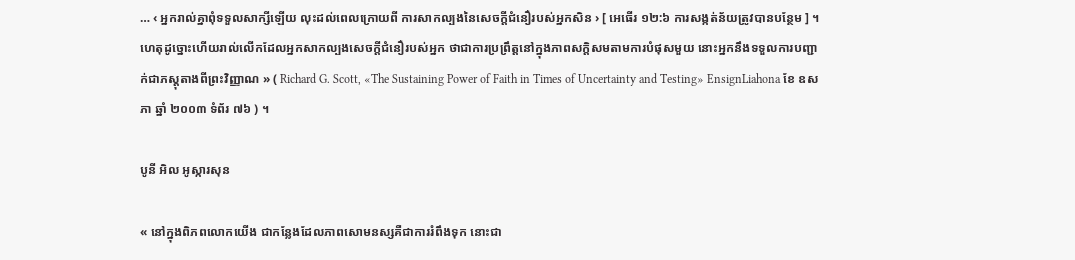… ‹ អ្នករាល់គ្នាពុំទទួលសាក្សីឡើយ លុះដល់ពេលក្រោយពី ការសាកល្បងនៃសេចក្តីជំនឿរបស់អ្នកសិន › [ អេធើរ ១២:៦ ការសង្កត់ន័យត្រូវបានបន្ថែម ] ។ ហេតុដូច្នោះហើយរាល់លើកដែលអ្នកសាកល្បងសេចក្ដីជំនឿរបស់អ្នក ថាជាការប្រព្រឹត្តនៅក្នុងភាពសក្ដិសមតាមការបំផុសមួយ នោះអ្នកនឹងទទួលការបញ្ជាក់ជាភស្ដុតាងពីព្រះវិញ្ញាណ » ( Richard G. Scott, «The Sustaining Power of Faith in Times of Uncertainty and Testing» EnsignLiahona ខែ ឧសភា ឆ្នាំ ២០០៣ ទំព័រ ៧៦ ) ។

បូនី អិល អូស្ការសុន

« នៅក្នុងពិភពលោកយើង ជាកន្លែងដែលភាពសោមនស្សគឺជាការរំពឹងទុក នោះជា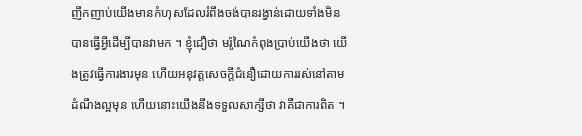ញឹកញាប់យើងមានកំហុសដែលរំពឹងចង់បានរង្វាន់ដោយទាំងមិនបានធ្វើអ្វីដើម្បីបានវាមក ។ ខ្ញុំជឿថា មរ៉ូណៃកំពុងប្រាប់យើងថា យើងត្រូវធ្វើការងារមុន ហើយអនុវត្តសេចក្ដីជំនឿដោយការរស់នៅតាមដំណឹងល្អមុន ហើយនោះយើងនឹងទទួលសាក្សីថា វាគឺជាការពិត ។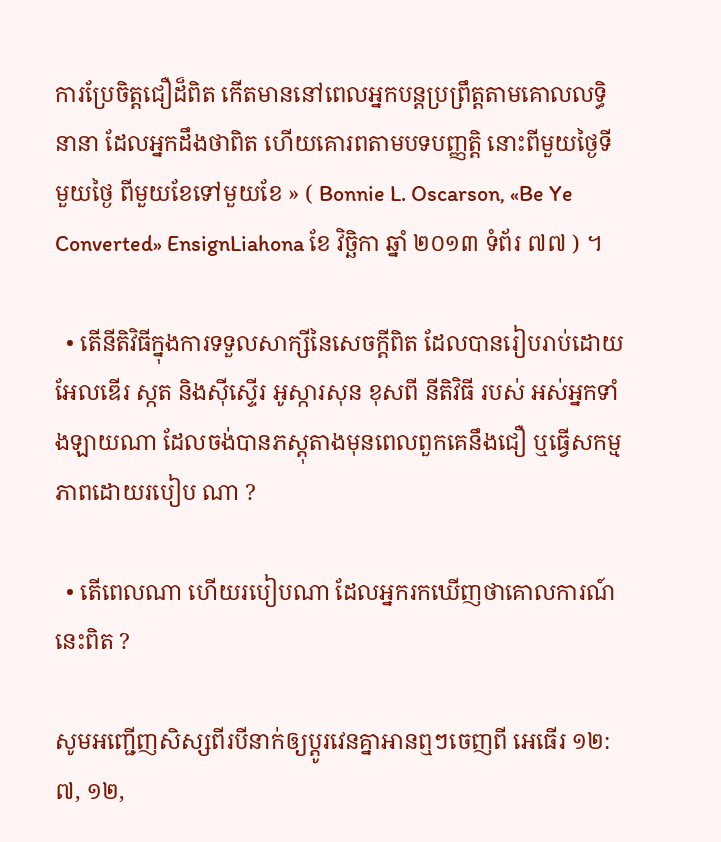ការប្រែចិត្តជឿដ៏ពិត កើតមាននៅពេលអ្នកបន្ដប្រព្រឹត្តតាមគោលលទ្ធិនានា ដែលអ្នកដឹងថាពិត ហើយគោរពតាមបទបញ្ញត្តិ នោះពីមួយថ្ងៃទីមួយថ្ងៃ ពីមួយខែទៅមួយខែ » ( Bonnie L. Oscarson, «Be Ye Converted» EnsignLiahona ខែ វិច្ឆិកា ឆ្នាំ ២០១៣ ទំព័រ ៧៧ ) ។

  • តើនីតិវិធីក្នុងការទទួលសាក្សីនៃសេចក្ដីពិត ដែលបានរៀបរាប់ដោយអែលឌើរ ស្កត និងស៊ីស្ទើរ អូស្ការសុន ខុសពី នីតិវិធី របស់ អស់អ្នកទាំងឡាយណា ដែលចង់បានភស្ដុតាងមុនពេលពួកគេនឹងជឿ ឬធ្វើសកម្មភាពដោយរបៀប ណា ?

  • តើពេលណា ហើយរបៀបណា ដែលអ្នករកឃើញថាគោលការណ៍នេះពិត ?

សូមអញ្ជើញសិស្សពីរបីនាក់ឲ្យប្ដូរវេនគ្នាអានឮៗចេញពី អេធើរ ១២:៧, ១២,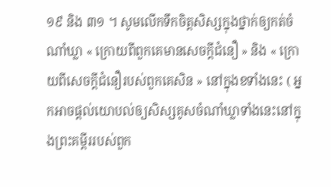១៩ និង ៣១ ។ សូមលើកទឹកចិត្តសិស្សក្នុងថ្នាក់ឲ្យកត់ចំណាំឃ្លា « ក្រោយពីពួកគេមានសេចក្ដីជំនឿ » និង « ក្រោយពីសេចក្ដីជំនឿរបស់ពួកគេសិន » នៅក្នុងខទាំងនេះ ( អ្នកអាចផ្ដល់យោបល់ឲ្យសិស្សគូសចំណាំឃ្លាទាំងនេះនៅក្នុងព្រះគម្ពីររបស់ពួក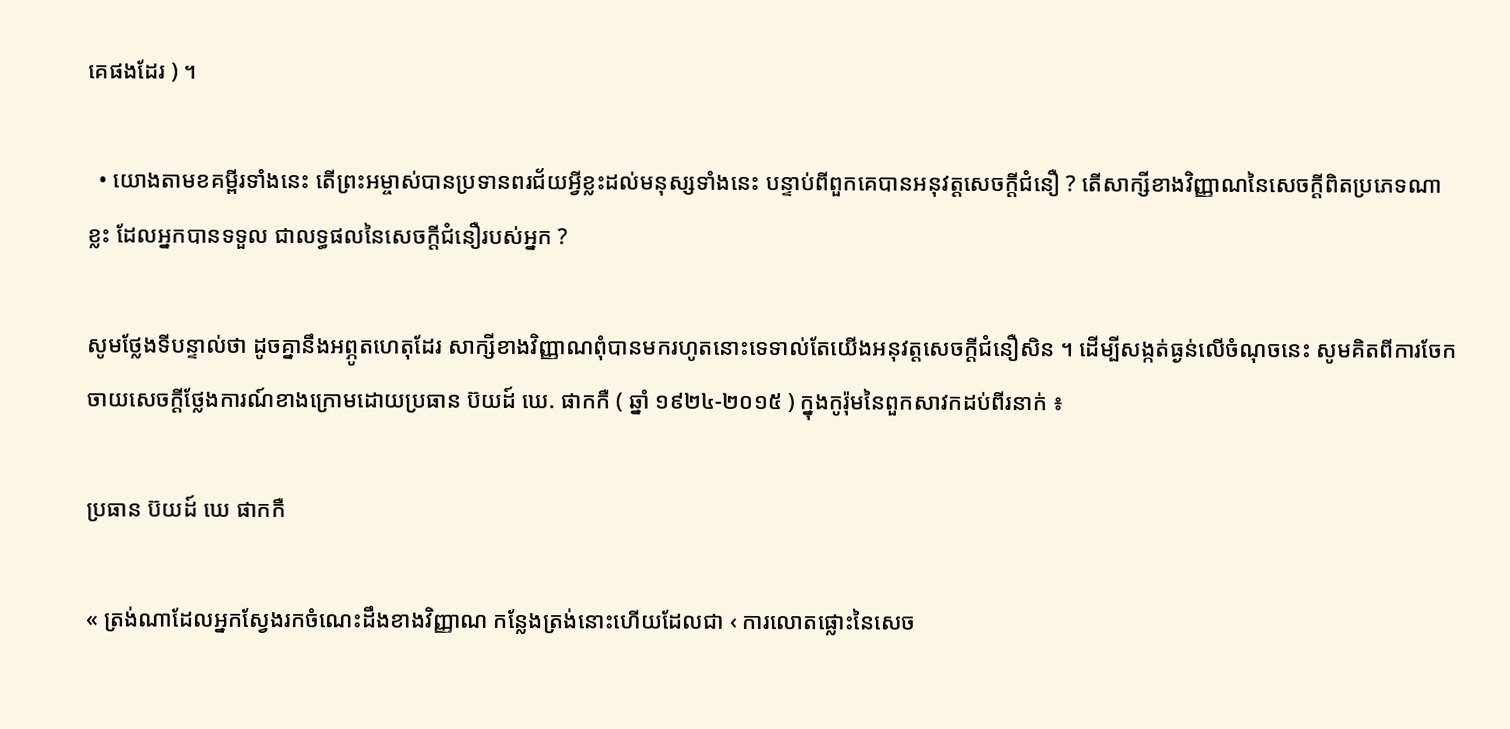គេផងដែរ ) ។

  • យោងតាមខគម្ពីរទាំងនេះ តើព្រះអម្ចាស់បានប្រទានពរជ័យអ្វីខ្លះដល់មនុស្សទាំងនេះ បន្ទាប់ពីពួកគេបានអនុវត្តសេចក្ដីជំនឿ ? តើសាក្សីខាងវិញ្ញាណនៃសេចក្ដីពិតប្រភេទណាខ្លះ ដែលអ្នកបានទទួល ជាលទ្ធផលនៃសេចក្ដីជំនឿរបស់អ្នក ?

សូមថ្លែងទីបន្ទាល់ថា ដូចគ្នានឹងអព្ភូតហេតុដែរ សាក្សីខាងវិញ្ញាណពុំបានមករហូតនោះទេទាល់តែយើងអនុវត្តសេចក្ដីជំនឿសិន ។ ដើម្បីសង្កត់ធ្ងន់លើចំណុចនេះ សូមគិតពីការចែកចាយសេចក្ដីថ្លែងការណ៍ខាងក្រោមដោយប្រធាន ប៊យដ៍ ឃេ. ផាកកឺ ( ឆ្នាំ ១៩២៤-២០១៥ ) ក្នុងកូរ៉ុមនៃពួកសាវកដប់ពីរនាក់ ៖

ប្រធាន ប៊យដ៍ ឃេ ផាកកឺ

« ត្រង់ណាដែលអ្នកស្វែងរកចំណេះដឹងខាងវិញ្ញាណ កន្លែងត្រង់នោះហើយដែលជា ‹ ការលោតផ្លោះនៃសេច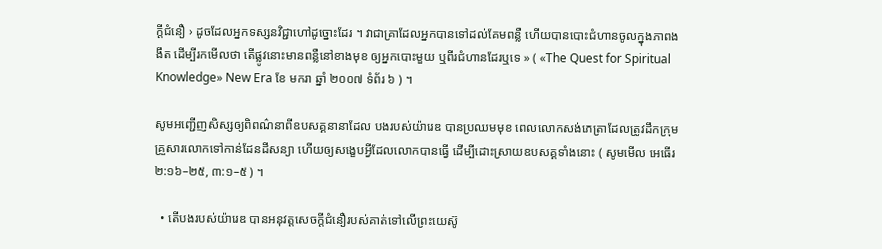ក្ដីជំនឿ › ដូចដែលអ្នកទស្សនវិជ្ជាហៅដូច្នោះដែរ ។ វាជាគ្រាដែលអ្នកបានទៅដល់គែមពន្លឺ ហើយបានបោះជំហានចូលក្នុងភាពងងឹត ដើម្បីរកមើលថា តើផ្លូវនោះមានពន្លឺនៅខាងមុខ ឲ្យអ្នកបោះមួយ ឬពីរជំហានដែរឬទេ » ( «The Quest for Spiritual Knowledge» New Era ខែ មករា ឆ្នាំ ២០០៧ ទំព័រ ៦ ) ។

សូមអញ្ជើញសិស្សឲ្យពិពណ៌នាពីឧបសគ្គនានាដែល បងរបស់យ៉ារេឌ បានប្រឈមមុខ ពេលលោកសង់ភេត្រាដែលត្រូវដឹកក្រុមគ្រួសារលោកទៅកាន់ដែនដីសន្យា ហើយឲ្យសង្ខេបអ្វីដែលលោកបានធ្វើ ដើម្បីដោះស្រាយឧបសគ្គទាំងនោះ ( សូមមើល អេធើរ ២:១៦–២៥, ៣:១–៥ ) ។

  • តើបងរបស់យ៉ារេឌ បានអនុវត្តសេចក្ដីជំនឿរបស់គាត់ទៅលើព្រះយេស៊ូ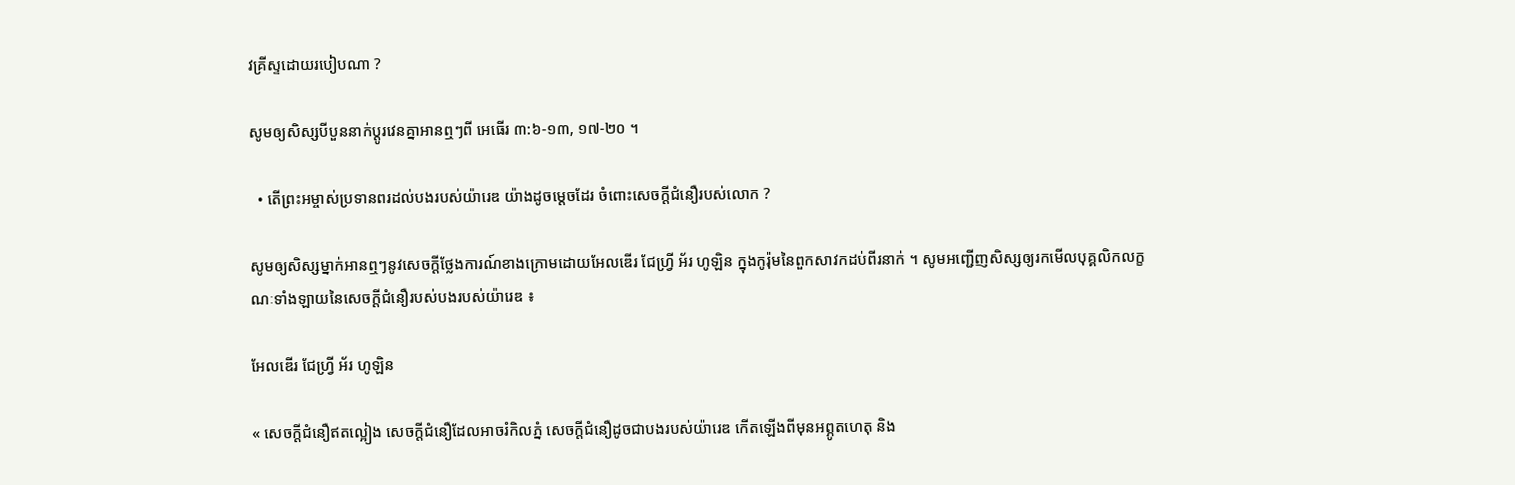វគ្រីស្ទដោយរបៀបណា ?

សូមឲ្យសិស្សបីបួននាក់ប្ដូរវេនគ្នាអានឮៗពី អេធើរ ៣:៦-១៣, ១៧-២០ ។

  • តើព្រះអម្ចាស់ប្រទានពរដល់បងរបស់យ៉ារេឌ យ៉ាងដូចម្ដេចដែរ ចំពោះសេចក្ដីជំនឿរបស់លោក ?

សូមឲ្យសិស្សម្នាក់អានឮៗនូវសេចក្ដីថ្លែងការណ៍ខាងក្រោមដោយអែលឌើរ ជែហ្វ្រី អ័រ ហូឡិន ក្នុងកូរ៉ុមនៃពួកសាវកដប់ពីរនាក់ ។ សូមអញ្ជើញសិស្សឲ្យរកមើលបុគ្គលិកលក្ខណៈទាំងឡាយនៃសេចក្ដីជំនឿរបស់បងរបស់យ៉ារេឌ ៖

អែលឌើរ ជែហ្វ្រី អ័រ ហូឡិន

« សេចក្ដីជំនឿឥតល្អៀង សេចក្ដីជំនឿដែលអាចរំកិលភ្នំ សេចក្ដីជំនឿដូចជាបងរបស់យ៉ារេឌ កើតឡើងពីមុនអព្ភូតហេតុ និង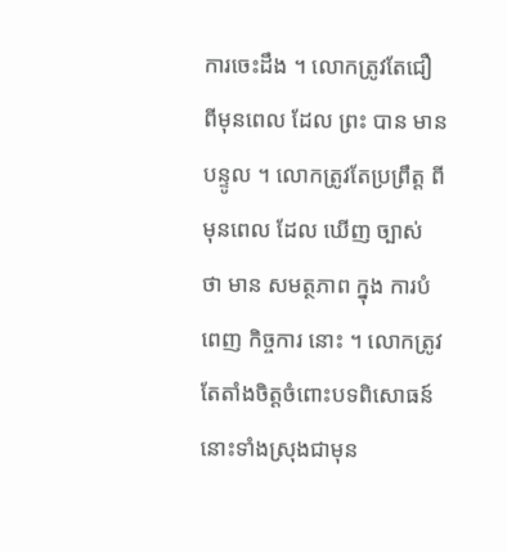ការចេះដឹង ។ លោកត្រូវតែជឿ ពីមុនពេល ដែល ព្រះ បាន មាន បន្ទូល ។ លោកត្រូវតែប្រព្រឹត្ត ពីមុនពេល ដែល ឃើញ ច្បាស់ ថា មាន សមត្ថភាព ក្នុង ការបំពេញ កិច្ចការ នោះ ។ លោកត្រូវតែតាំងចិត្តចំពោះបទពិសោធន៍នោះទាំងស្រុងជាមុន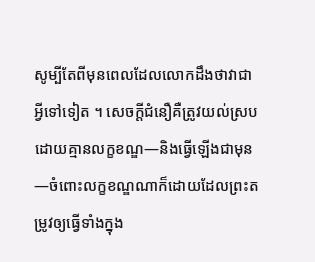សូម្បីតែពីមុនពេលដែលលោកដឹងថាវាជាអ្វីទៅទៀត ។ សេចក្ដីជំនឿគឺត្រូវយល់ស្របដោយគ្មានលក្ខខណ្ឌ—និងធ្វើឡើងជាមុន—ចំពោះលក្ខខណ្ឌណាក៏ដោយដែលព្រះតម្រូវឲ្យធ្វើទាំងក្នុង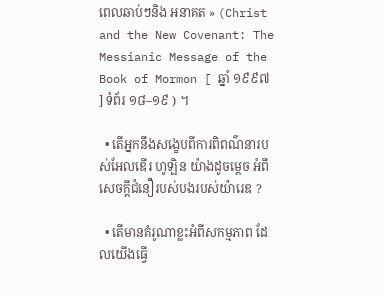ពេលឆាប់ៗនិង អនាគត » (Christ and the New Covenant: The Messianic Message of the Book of Mormon [ ឆ្នាំ ១៩៩៧ ] ទំព័រ ១៨–១៩ ) ។

  • តើអ្នកនឹងសង្ខេបពីការពិពណ៌នារបស់អែលឌើរ ហូឡិន យ៉ាងដូចម្ដេច អំពីសេចក្ដីជំនឿរបស់បងរបស់យ៉ារេឌ ?

  • តើមានគំរូណាខ្លះអំពីសកម្មភាព ដែលយើងធ្វើ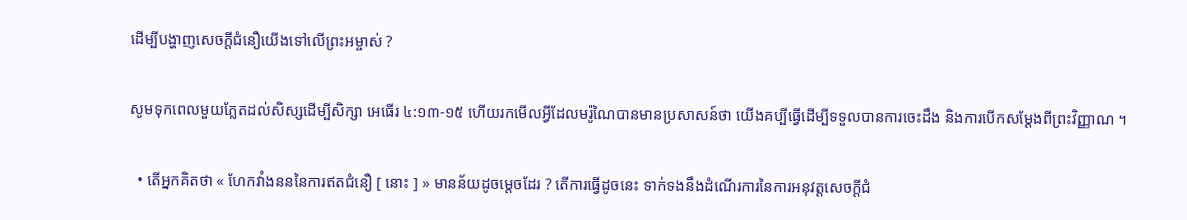ដើម្បីបង្ហាញសេចក្តីជំនឿយើងទៅលើព្រះអម្ចាស់ ?

សូមទុកពេលមួយភ្លែតដល់សិស្សដើម្បីសិក្សា អេធើរ ៤:១៣-១៥ ហើយរកមើលអ្វីដែលមរ៉ូណៃបានមានប្រសាសន៍ថា យើងគប្បីធ្វើដើម្បីទទួលបានការចេះដឹង និងការបើកសម្ដែងពីព្រះវិញ្ញាណ ។

  • តើអ្នកគិតថា « ហែកវាំងនននៃការឥតជំនឿ [ នោះ ] » មានន័យដូចម្ដេចដែរ ? តើការធ្វើដូចនេះ ទាក់ទងនឹងដំណើរការនៃការអនុវត្តសេចក្ដីជំ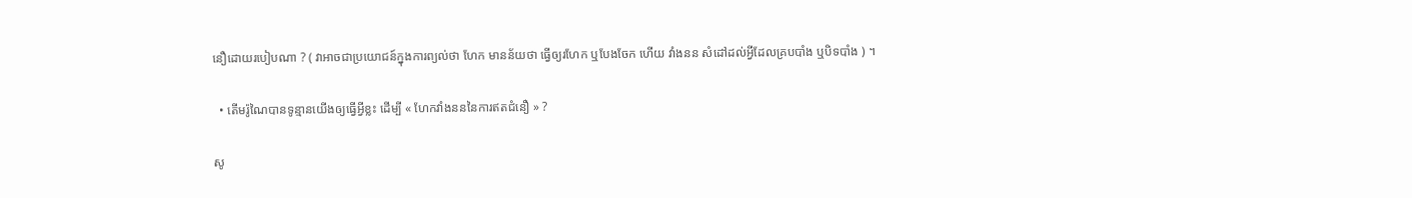នឿដោយរបៀបណា ? ( វាអាចជាប្រយោជន៍ក្នុងការព្យល់ថា ហែក មានន័យថា ធ្វើឲ្យរហែក ឬបែងចែក ហើយ វាំងនន សំដៅដល់អ្វីដែលគ្របបាំង ឬបិទបាំង ) ។

  • តើមរ៉ូណៃបានទូន្មានយើងឲ្យធ្វើអ្វីខ្លះ ដើម្បី « ហែកវាំងនននៃការឥតជំនឿ » ?

សូ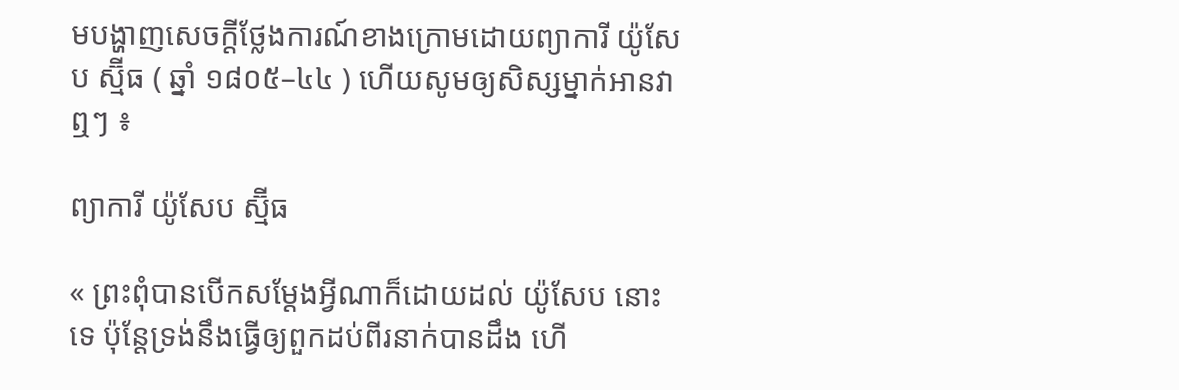មបង្ហាញសេចក្ដីថ្លែងការណ៍ខាងក្រោមដោយព្យាការី យ៉ូសែប ស្ម៊ីធ ( ឆ្នាំ ១៨០៥–៤៤ ) ហើយសូមឲ្យសិស្សម្នាក់អានវាឮៗ ៖

ព្យាការី យ៉ូសែប ស្ម៊ីធ

« ព្រះពុំបានបើកសម្ដែងអ្វីណាក៏ដោយដល់ យ៉ូសែប នោះទេ ប៉ុន្តែទ្រង់នឹងធ្វើឲ្យពួកដប់ពីរនាក់បានដឹង ហើ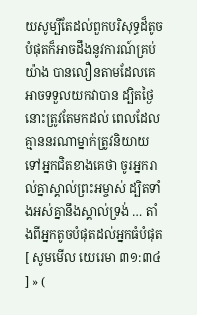យសូម្បីតែដល់ពួកបរិសុទ្ធដ៏តូចបំផុតក៏អាចដឹងនូវការណ៍គ្រប់យ៉ាង បានលឿនតាមដែលគេអាចទទួលយកវាបាន ដ្បិតថ្ងៃនោះត្រូវតែមកដល់ ពេលដែលគ្មាននរណាម្នាក់ត្រូវនិយាយទៅអ្នកជិតខាងគេថា ចូរអ្នករាល់គ្នាស្គាល់ព្រះអម្ចាស់ ដ្បិតទាំងអស់គ្នានឹងស្គាល់ទ្រង់ … តាំងពីអ្នកតូចបំផុតដល់អ្នកធំបំផុត [ សូមមើល យេរេមា ៣១:៣៤ ] » (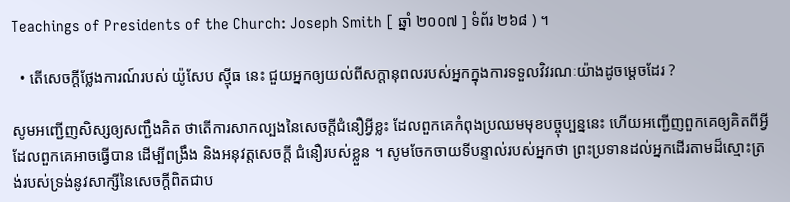Teachings of Presidents of the Church: Joseph Smith [ ឆ្នាំ ២០០៧ ] ទំព័រ ២៦៨ ) ។

  • តើសេចក្ដីថ្លែងការណ៍របស់ យ៉ូសែប ស៊្មីធ នេះ ជួយអ្នកឲ្យយល់ពីសក្ដានុពលរបស់អ្នកក្នុងការទទួលវិវរណៈយ៉ាងដូចម្ដេចដែរ ?

សូមអញ្ជើញសិស្សឲ្យសញ្ជឹងគិត ថាតើការសាកល្បងនៃសេចក្ដីជំនឿអ្វីខ្លះ ដែលពួកគេកំពុងប្រឈមមុខបច្ចុប្បន្ននេះ ហើយអញ្ជើញពួកគេឲ្យគិតពីអ្វីដែលពួកគេអាចធ្វើបាន ដើម្បីពង្រឹង និងអនុវត្តសេចក្ដី ជំនឿរបស់ខ្លួន ។ សូមចែកចាយទីបន្ទាល់របស់អ្នកថា ព្រះប្រទានដល់អ្នកដើរតាមដ៏ស្មោះត្រង់របស់ទ្រង់នូវសាក្សីនៃសេចក្ដីពិតជាប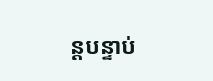ន្តបន្ទាប់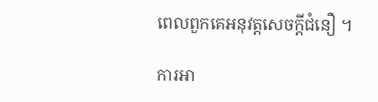ពេលពួកគេអនុវត្តសេចក្ដីជំនឿ ។

ការអា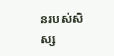នរបស់សិស្ស